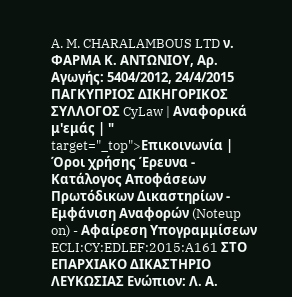A. M. CHARALAMBOUS LTD ν. ΦΑΡΜΑ Κ. ΑΝΤΩΝΙΟΥ, Αρ. Αγωγής: 5404/2012, 24/4/2015 ΠΑΓΚΥΠΡΙΟΣ ΔΙΚΗΓΟΡΙΚΟΣ ΣΥΛΛΟΓΟΣ CyLaw | Αναφορικά μ'εμάς | " target="_top">Επικοινωνία | Όροι χρήσης Έρευνα - Κατάλογος Αποφάσεων Πρωτόδικων Δικαστηρίων - Εμφάνιση Αναφορών (Noteup on) - Αφαίρεση Υπογραμμίσεων ECLI:CY:EDLEF:2015:A161 ΣΤΟ ΕΠΑΡΧΙΑΚΟ ΔΙΚΑΣΤΗΡΙΟ ΛΕΥΚΩΣΙΑΣ Ενώπιον: Λ. Α.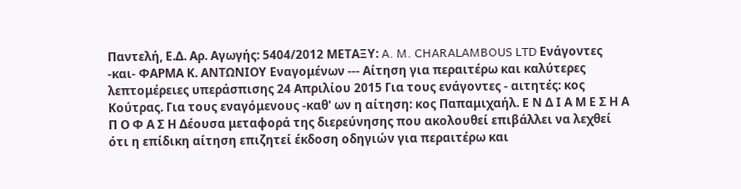Παντελή, Ε.Δ. Αρ. Αγωγής: 5404/2012 ΜΕΤΑΞΥ: A. M. CHARALAMBOUS LTD Ενάγοντες -και- ΦΑΡΜΑ Κ. ΑΝΤΩΝΙΟΥ Εναγομένων --- Αίτηση για περαιτέρω και καλύτερες λεπτομέρειες υπεράσπισης 24 Απριλίου 2015 Για τους ενάγοντες - αιτητές: κος Κούτρας. Για τους εναγόμενους -καθ' ων η αίτηση: κος Παπαμιχαήλ. Ε Ν Δ Ι Α Μ Ε Σ Η Α Π Ο Φ Α Σ Η Δέουσα μεταφορά της διερεύνησης που ακολουθεί επιβάλλει να λεχθεί ότι η επίδικη αίτηση επιζητεί έκδοση οδηγιών για περαιτέρω και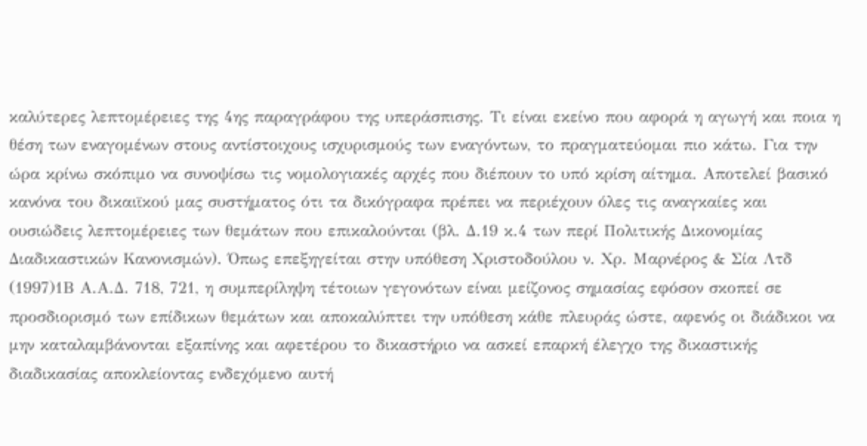καλύτερες λεπτομέρειες της 4ης παραγράφου της υπεράσπισης. Τι είναι εκείνο που αφορά η αγωγή και ποια η θέση των εναγομένων στους αντίστοιχους ισχυρισμούς των εναγόντων, το πραγματεύομαι πιο κάτω. Για την ώρα κρίνω σκόπιμο να συνοψίσω τις νομολογιακές αρχές που διέπουν το υπό κρίση αίτημα. Αποτελεί βασικό κανόνα του δικαιϊκού μας συστήματος ότι τα δικόγραφα πρέπει να περιέχουν όλες τις αναγκαίες και ουσιώδεις λεπτομέρειες των θεμάτων που επικαλούνται (βλ. Δ.19 κ.4 των περί Πολιτικής Δικονομίας Διαδικαστικών Κανονισμών). Όπως επεξηγείται στην υπόθεση Χριστοδούλου ν. Χρ. Μαρνέρος & Σία Λτδ
(1997)1Β Α.Α.Δ. 718, 721, η συμπερίληψη τέτοιων γεγονότων είναι μείζονος σημασίας εφόσον σκοπεί σε προσδιορισμό των επίδικων θεμάτων και αποκαλύπτει την υπόθεση κάθε πλευράς ώστε, αφενός οι διάδικοι να μην καταλαμβάνονται εξαπίνης και αφετέρου το δικαστήριο να ασκεί επαρκή έλεγχο της δικαστικής διαδικασίας αποκλείοντας ενδεχόμενο αυτή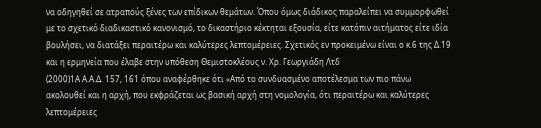να οδηγηθεί σε ατραπούς ξένες των επίδικων θεμάτων. Όπου όμως διάδικος παραλείπει να συμμορφωθεί με το σχετικό διαδικαστικό κανονισμό, το δικαστήριο κέκτηται εξουσία, είτε κατόπιν αιτήματος είτε ιδία βουλήσει, να διατάξει περαιτέρω και καλύτερες λεπτομέρειες. Σχετικός εν προκειμένω είναι ο κ.6 της Δ.19 και η ερμηνεία που έλαβε στην υπόθεση Θεμιστοκλέους ν. Χρ. Γεωργιάδη Λτδ
(2000)1Α Α.Α.Δ. 157, 161 όπου αναφέρθηκε ότι «Από το συνδυασμένο αποτέλεσμα των πιο πάνω ακολουθεί και η αρχή, που εκφράζεται ως βασική αρχή στη νομολογία, ότι περαιτέρω και καλύτερες λεπτομέρειες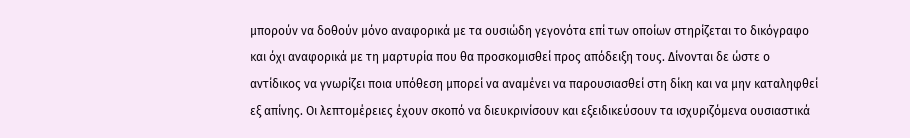μπορούν να δοθούν μόνο αναφορικά με τα ουσιώδη γεγονότα επί των οποίων στηρίζεται το δικόγραφο και όχι αναφορικά με τη μαρτυρία που θα προσκομισθεί προς απόδειξη τους. Δίνονται δε ώστε ο αντίδικος να γνωρίζει ποια υπόθεση μπορεί να αναμένει να παρουσιασθεί στη δίκη και να μην καταληφθεί εξ απίνης. Οι λεπτομέρειες έχουν σκοπό να διευκρινίσουν και εξειδικεύσουν τα ισχυριζόμενα ουσιαστικά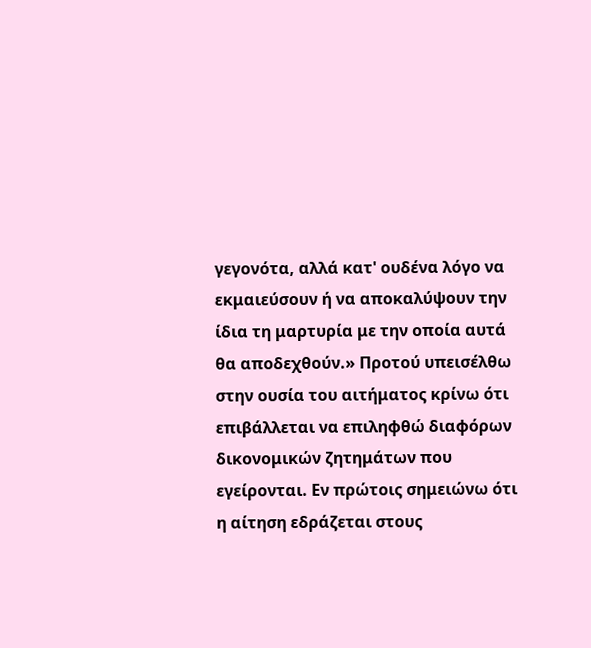γεγονότα, αλλά κατ' ουδένα λόγο να εκμαιεύσουν ή να αποκαλύψουν την ίδια τη μαρτυρία με την οποία αυτά θα αποδεχθούν.» Προτού υπεισέλθω στην ουσία του αιτήματος κρίνω ότι επιβάλλεται να επιληφθώ διαφόρων δικονομικών ζητημάτων που εγείρονται. Εν πρώτοις σημειώνω ότι η αίτηση εδράζεται στους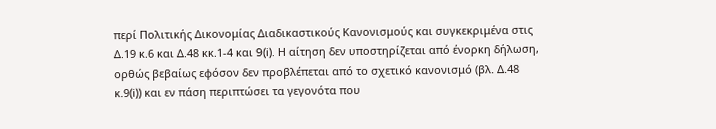περί Πολιτικής Δικονομίας Διαδικαστικούς Κανονισμούς και συγκεκριμένα στις Δ.19 κ.6 και Δ.48 κκ.1-4 και 9(i). Η αίτηση δεν υποστηρίζεται από ένορκη δήλωση, ορθώς βεβαίως εφόσον δεν προβλέπεται από το σχετικό κανονισμό (βλ. Δ.48 κ.9(i)) και εν πάση περιπτώσει τα γεγονότα που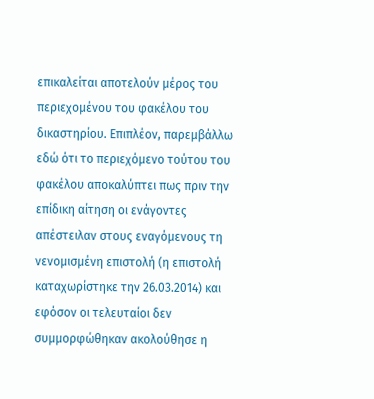επικαλείται αποτελούν μέρος του περιεχομένου του φακέλου του δικαστηρίου. Επιπλέον, παρεμβάλλω εδώ ότι το περιεχόμενο τούτου του φακέλου αποκαλύπτει πως πριν την επίδικη αίτηση οι ενάγοντες απέστειλαν στους εναγόμενους τη νενομισμένη επιστολή (η επιστολή καταχωρίστηκε την 26.03.2014) και εφόσον οι τελευταίοι δεν συμμορφώθηκαν ακολούθησε η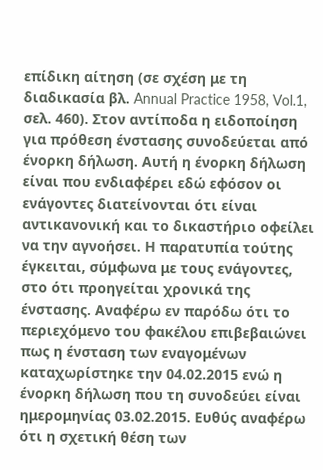επίδικη αίτηση (σε σχέση με τη διαδικασία βλ. Annual Practice 1958, Vol.1, σελ. 460). Στον αντίποδα η ειδοποίηση για πρόθεση ένστασης συνοδεύεται από ένορκη δήλωση. Αυτή η ένορκη δήλωση είναι που ενδιαφέρει εδώ εφόσον οι ενάγοντες διατείνονται ότι είναι αντικανονική και το δικαστήριο οφείλει να την αγνοήσει. Η παρατυπία τούτης έγκειται, σύμφωνα με τους ενάγοντες, στο ότι προηγείται χρονικά της ένστασης. Αναφέρω εν παρόδω ότι το περιεχόμενο του φακέλου επιβεβαιώνει πως η ένσταση των εναγομένων καταχωρίστηκε την 04.02.2015 ενώ η ένορκη δήλωση που τη συνοδεύει είναι ημερομηνίας 03.02.2015. Ευθύς αναφέρω ότι η σχετική θέση των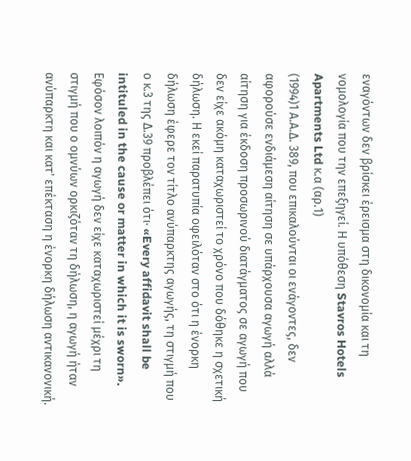εναγόντων δεν βρίσκει έρεισμα στη δικονομία και τη νομολογία που την επεξηγεί. Η υπόθεση Stavros Hotels Apartments Ltd κ.α (αρ.1)
(1994)1 Α.Α.Δ. 389, που επικαλούνται οι ενάγοντες, δεν αφορούσε ενδιάμεση αίτηση σε υπάρχουσα αγωγή αλλά αίτηση για έκδοση προσωρινού διατάγματος σε αγωγή που δεν είχε ακόμη καταχωριστεί το χρόνο που δόθηκε η σχετική δήλωση. Η εκεί παρατυπία οφειλόταν στο ότι η ένορκη δήλωση έφερε τον τίτλο ανύπαρκτης αγωγής, τη στιγμή που ο κ.3 της Δ.39 προβλέπει ότι· «Every affidavit shall be intituled in the cause or matter in which it is sworn». Εφόσον λοιπόν η αγωγή δεν είχε καταχωριστεί μέχρι τη στιγμή που ο ομνύων ορκιζόταν τη δήλωση, η αγωγή ήταν ανύπαρκτη και κατ' επέκταση η ένορκη δήλωση αντικανονική.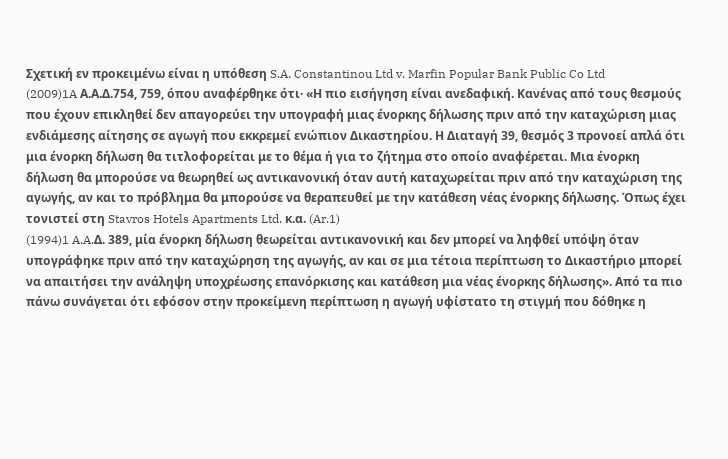Σχετική εν προκειμένω είναι η υπόθεση S.A. Constantinou Ltd v. Marfin Popular Bank Public Co Ltd
(2009)1A Α.Α.Δ.754, 759, όπου αναφέρθηκε ότι· «Η πιο εισήγηση είναι ανεδαφική. Κανένας από τους θεσμούς που έχουν επικληθεί δεν απαγορεύει την υπογραφή μιας ένορκης δήλωσης πριν από την καταχώριση μιας ενδιάμεσης αίτησης σε αγωγή που εκκρεμεί ενώπιον Δικαστηρίου. Η Διαταγή 39, θεσμός 3 προνοεί απλά ότι μια ένορκη δήλωση θα τιτλοφορείται με το θέμα ή για το ζήτημα στο οποίο αναφέρεται. Μια ένορκη δήλωση θα μπορούσε να θεωρηθεί ως αντικανονική όταν αυτή καταχωρείται πριν από την καταχώριση της αγωγής, αν και το πρόβλημα θα μπορούσε να θεραπευθεί με την κατάθεση νέας ένορκης δήλωσης. Όπως έχει τονιστεί στη Stavros Hotels Apartments Ltd. κ.α. (Ar.1)
(1994)1 A.A.Δ. 389, μία ένορκη δήλωση θεωρείται αντικανονική και δεν μπορεί να ληφθεί υπόψη όταν υπογράφηκε πριν από την καταχώρηση της αγωγής, αν και σε μια τέτοια περίπτωση το Δικαστήριο μπορεί να απαιτήσει την ανάληψη υποχρέωσης επανόρκισης και κατάθεση μια νέας ένορκης δήλωσης». Από τα πιο πάνω συνάγεται ότι εφόσον στην προκείμενη περίπτωση η αγωγή υφίστατο τη στιγμή που δόθηκε η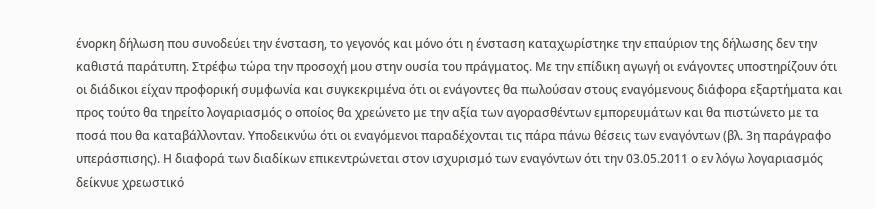ένορκη δήλωση που συνοδεύει την ένσταση, το γεγονός και μόνο ότι η ένσταση καταχωρίστηκε την επαύριον της δήλωσης δεν την καθιστά παράτυπη. Στρέφω τώρα την προσοχή μου στην ουσία του πράγματος. Με την επίδικη αγωγή οι ενάγοντες υποστηρίζουν ότι οι διάδικοι είχαν προφορική συμφωνία και συγκεκριμένα ότι οι ενάγοντες θα πωλούσαν στους εναγόμενους διάφορα εξαρτήματα και προς τούτο θα τηρείτο λογαριασμός ο οποίος θα χρεώνετο με την αξία των αγορασθέντων εμπορευμάτων και θα πιστώνετο με τα ποσά που θα καταβάλλονταν. Υποδεικνύω ότι οι εναγόμενοι παραδέχονται τις πάρα πάνω θέσεις των εναγόντων (βλ. 3η παράγραφο υπεράσπισης). Η διαφορά των διαδίκων επικεντρώνεται στον ισχυρισμό των εναγόντων ότι την 03.05.2011 ο εν λόγω λογαριασμός δείκνυε χρεωστικό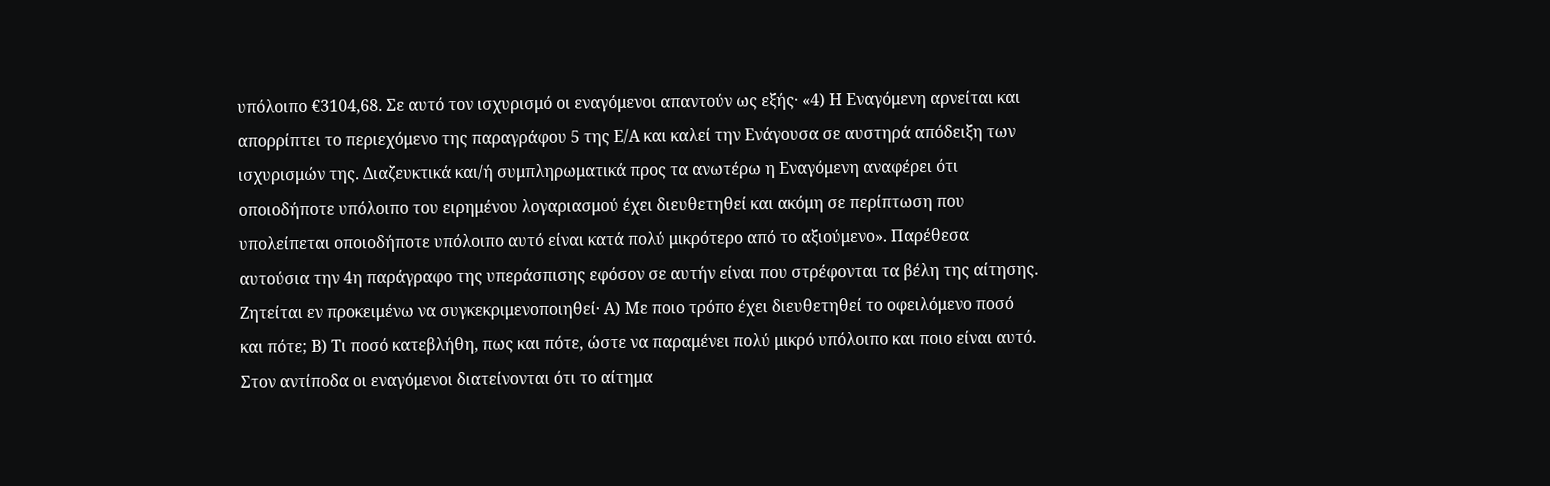υπόλοιπο €3104,68. Σε αυτό τον ισχυρισμό οι εναγόμενοι απαντούν ως εξής· «4) Η Εναγόμενη αρνείται και απορρίπτει το περιεχόμενο της παραγράφου 5 της Ε/Α και καλεί την Ενάγουσα σε αυστηρά απόδειξη των ισχυρισμών της. Διαζευκτικά και/ή συμπληρωματικά προς τα ανωτέρω η Εναγόμενη αναφέρει ότι οποιοδήποτε υπόλοιπο του ειρημένου λογαριασμού έχει διευθετηθεί και ακόμη σε περίπτωση που υπολείπεται οποιοδήποτε υπόλοιπο αυτό είναι κατά πολύ μικρότερο από το αξιούμενο». Παρέθεσα αυτούσια την 4η παράγραφο της υπεράσπισης εφόσον σε αυτήν είναι που στρέφονται τα βέλη της αίτησης. Ζητείται εν προκειμένω να συγκεκριμενοποιηθεί· Α) Με ποιο τρόπο έχει διευθετηθεί το οφειλόμενο ποσό και πότε; Β) Τι ποσό κατεβλήθη, πως και πότε, ώστε να παραμένει πολύ μικρό υπόλοιπο και ποιο είναι αυτό. Στον αντίποδα οι εναγόμενοι διατείνονται ότι το αίτημα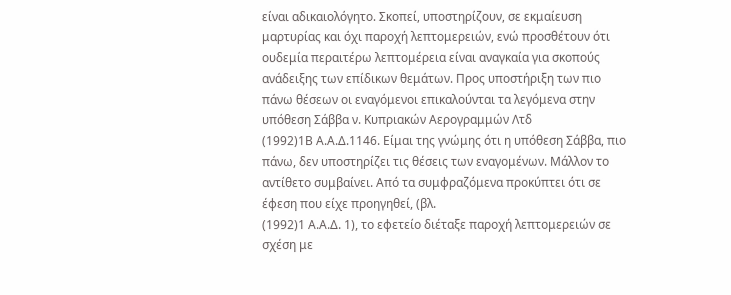είναι αδικαιολόγητο. Σκοπεί, υποστηρίζουν, σε εκμαίευση μαρτυρίας και όχι παροχή λεπτομερειών, ενώ προσθέτουν ότι ουδεμία περαιτέρω λεπτομέρεια είναι αναγκαία για σκοπούς ανάδειξης των επίδικων θεμάτων. Προς υποστήριξη των πιο πάνω θέσεων οι εναγόμενοι επικαλούνται τα λεγόμενα στην υπόθεση Σάββα ν. Κυπριακών Αερογραμμών Λτδ
(1992)1Β Α.Α.Δ.1146. Είμαι της γνώμης ότι η υπόθεση Σάββα, πιο πάνω, δεν υποστηρίζει τις θέσεις των εναγομένων. Μάλλον το αντίθετο συμβαίνει. Από τα συμφραζόμενα προκύπτει ότι σε έφεση που είχε προηγηθεί, (βλ.
(1992)1 Α.Α.Δ. 1), το εφετείο διέταξε παροχή λεπτομερειών σε σχέση με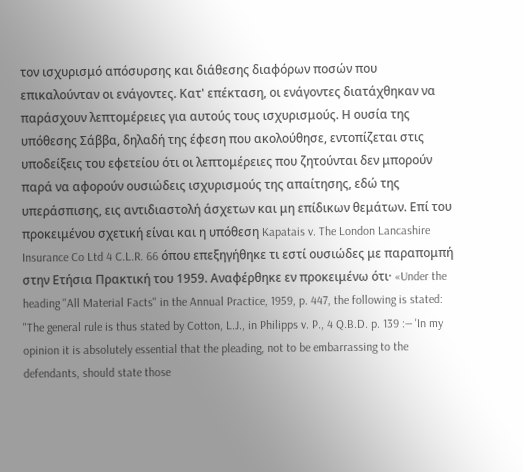τον ισχυρισμό απόσυρσης και διάθεσης διαφόρων ποσών που επικαλούνταν οι ενάγοντες. Κατ' επέκταση, οι ενάγοντες διατάχθηκαν να παράσχουν λεπτομέρειες για αυτούς τους ισχυρισμούς. Η ουσία της υπόθεσης Σάββα, δηλαδή της έφεση που ακολούθησε, εντοπίζεται στις υποδείξεις του εφετείου ότι οι λεπτομέρειες που ζητούνται δεν μπορούν παρά να αφορούν ουσιώδεις ισχυρισμούς της απαίτησης, εδώ της υπεράσπισης, εις αντιδιαστολή άσχετων και μη επίδικων θεμάτων. Επί του προκειμένου σχετική είναι και η υπόθεση Kapatais v. The London Lancashire Insurance Co Ltd 4 C.L.R. 66 όπου επεξηγήθηκε τι εστί ουσιώδες με παραπομπή στην Ετήσια Πρακτική του 1959. Αναφέρθηκε εν προκειμένω ότι· «Under the heading "All Material Facts" in the Annual Practice, 1959, p. 447, the following is stated: "The general rule is thus stated by Cotton, L.J., in Philipps v. P., 4 Q.B.D. p. 139 :— 'In my opinion it is absolutely essential that the pleading, not to be embarrassing to the defendants, should state those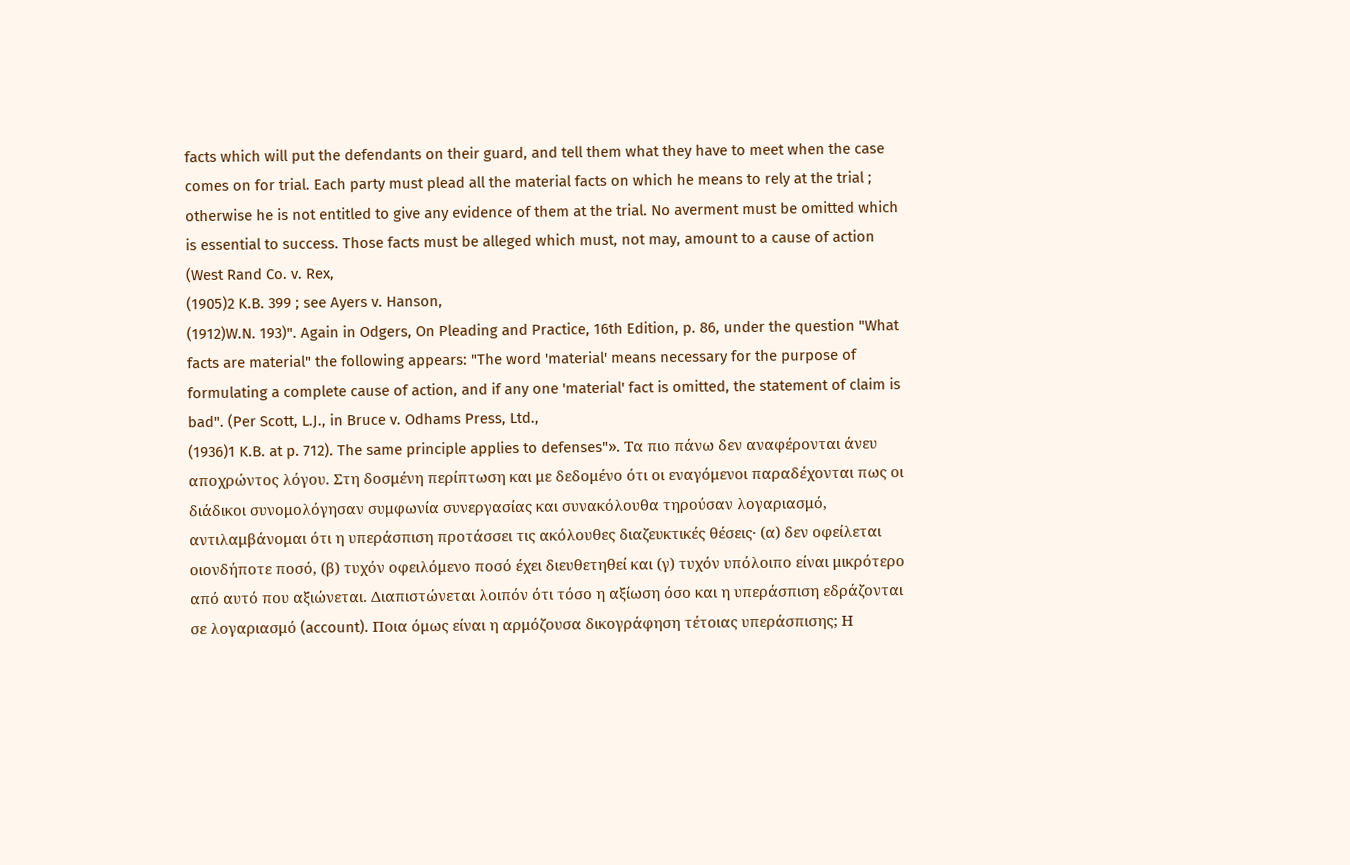facts which will put the defendants on their guard, and tell them what they have to meet when the case comes on for trial. Each party must plead all the material facts on which he means to rely at the trial ; otherwise he is not entitled to give any evidence of them at the trial. No averment must be omitted which is essential to success. Those facts must be alleged which must, not may, amount to a cause of action (West Rand Co. v. Rex,
(1905)2 K.B. 399 ; see Ayers v. Hanson,
(1912)W.N. 193)". Again in Odgers, On Pleading and Practice, 16th Edition, p. 86, under the question "What facts are material" the following appears: "The word 'material' means necessary for the purpose of formulating a complete cause of action, and if any one 'material' fact is omitted, the statement of claim is bad". (Per Scott, L.J., in Bruce v. Odhams Press, Ltd.,
(1936)1 K.B. at p. 712). The same principle applies to defenses"». Τα πιο πάνω δεν αναφέρονται άνευ αποχρώντος λόγου. Στη δοσμένη περίπτωση και με δεδομένο ότι οι εναγόμενοι παραδέχονται πως οι διάδικοι συνομολόγησαν συμφωνία συνεργασίας και συνακόλουθα τηρούσαν λογαριασμό, αντιλαμβάνομαι ότι η υπεράσπιση προτάσσει τις ακόλουθες διαζευκτικές θέσεις· (α) δεν οφείλεται οιονδήποτε ποσό, (β) τυχόν οφειλόμενο ποσό έχει διευθετηθεί και (γ) τυχόν υπόλοιπο είναι μικρότερο από αυτό που αξιώνεται. Διαπιστώνεται λοιπόν ότι τόσο η αξίωση όσο και η υπεράσπιση εδράζονται σε λογαριασμό (account). Ποια όμως είναι η αρμόζουσα δικογράφηση τέτοιας υπεράσπισης; Η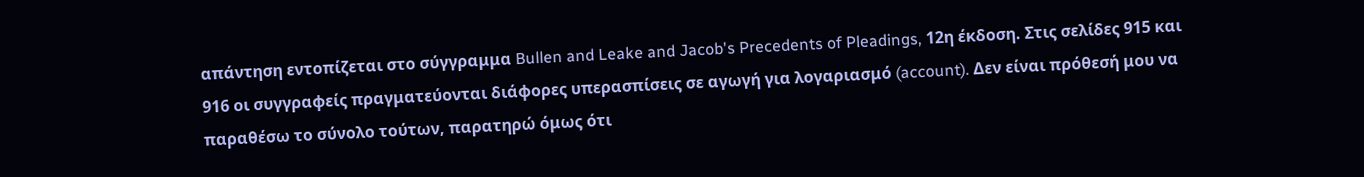απάντηση εντοπίζεται στο σύγγραμμα Bullen and Leake and Jacob's Precedents of Pleadings, 12η έκδοση. Στις σελίδες 915 και 916 οι συγγραφείς πραγματεύονται διάφορες υπερασπίσεις σε αγωγή για λογαριασμό (account). Δεν είναι πρόθεσή μου να παραθέσω το σύνολο τούτων, παρατηρώ όμως ότι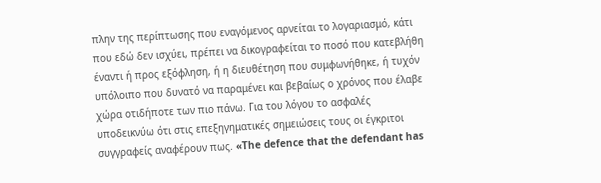πλην της περίπτωσης που εναγόμενος αρνείται το λογαριασμό, κάτι που εδώ δεν ισχύει, πρέπει να δικογραφείται το ποσό που κατεβλήθη έναντι ή προς εξόφληση, ή η διευθέτηση που συμφωνήθηκε, ή τυχόν υπόλοιπο που δυνατό να παραμένει και βεβαίως ο χρόνος που έλαβε χώρα οτιδήποτε των πιο πάνω. Για του λόγου το ασφαλές υποδεικνύω ότι στις επεξηγηματικές σημειώσεις τους οι έγκριτοι συγγραφείς αναφέρουν πως. «The defence that the defendant has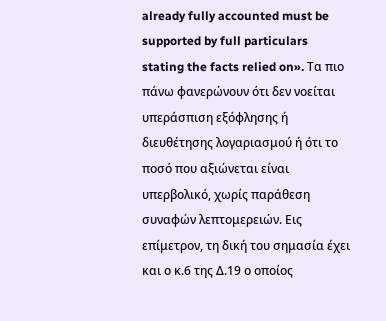already fully accounted must be supported by full particulars stating the facts relied on». Τα πιο πάνω φανερώνουν ότι δεν νοείται υπεράσπιση εξόφλησης ή διευθέτησης λογαριασμού ή ότι το ποσό που αξιώνεται είναι υπερβολικό, χωρίς παράθεση συναφών λεπτομερειών. Εις επίμετρον, τη δική του σημασία έχει και ο κ.6 της Δ.19 ο οποίος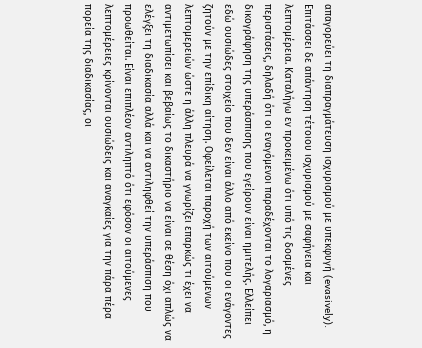απαγορεύει τη διαπραγμάτευση ισχυρισμού με υπεκφυγή (evasively). Επιτάσσει δε απάντηση τέτοιου ισχυρισμού με σαφήνεια και λεπτομέρεια. Καταλήγω εν προκειμένω ότι υπό τις δοσμένες περιστάσεις, δηλαδή ότι οι εναγόμενοι παραδέχονται το λογαριασμό, η δικογράφηση της υπεράσπισης που εγείρουν είναι ημιτελής. Ελλείπει εδώ ουσιώδες στοιχείο που δεν είναι άλλο από εκείνο που οι ενάγοντες ζητούν με την επίδικη αίτηση. Οφείλεται παροχή των αιτούμενων λεπτομερειών ώστε η άλλη πλευρά να γνωρίζει επαρκώς τι έχει να αντιμετωπίσει και βεβαίως το δικαστήριο να είναι σε θέση όχι απλώς να ελέγξει τη διαδικασία αλλά και να αντιληφθεί την υπεράσπιση που προωθείται. Είναι επιπλέον αντιληπτό ότι εφόσον οι αιτούμενες λεπτομέρειες κρίνονται ουσιώδεις και αναγκαίες για την πάρα πέρα πορεία της διαδικασίας, οι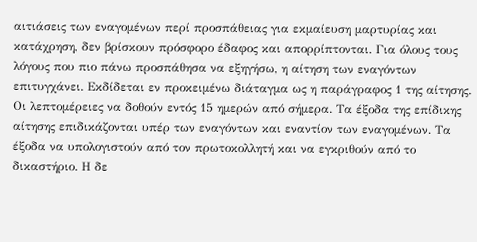αιτιάσεις των εναγομένων περί προσπάθειας για εκμαίευση μαρτυρίας και κατάχρηση, δεν βρίσκουν πρόσφορο έδαφος και απορρίπτονται. Για όλους τους λόγους που πιο πάνω προσπάθησα να εξηγήσω, η αίτηση των εναγόντων επιτυγχάνει. Εκδίδεται εν προκειμένω διάταγμα ως η παράγραφος 1 της αίτησης. Οι λεπτομέρειες να δοθούν εντός 15 ημερών από σήμερα. Τα έξοδα της επίδικης αίτησης επιδικάζονται υπέρ των εναγόντων και εναντίον των εναγομένων. Τα έξοδα να υπολογιστούν από τον πρωτοκολλητή και να εγκριθούν από το δικαστήριο. Η δε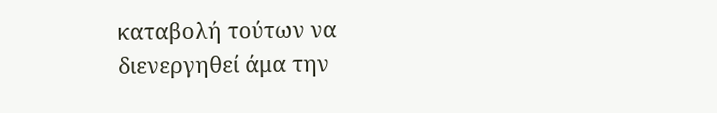καταβολή τούτων να διενεργηθεί άμα την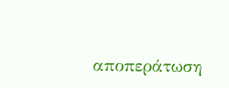αποπεράτωση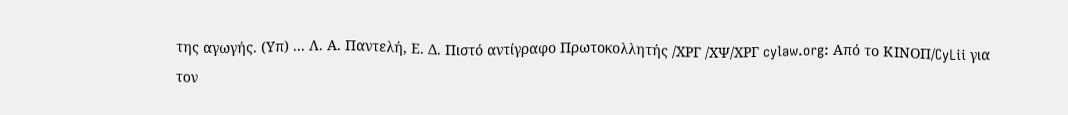της αγωγής. (Υπ) ... Λ. Α. Παντελή, Ε. Δ. Πιστό αντίγραφο Πρωτοκολλητής /ΧΡΓ /ΧΨ/ΧΡΓ cylaw.org: Από το ΚΙΝOΠ/CyLii για τον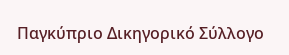Παγκύπριο Δικηγορικό Σύλλογο